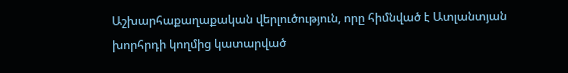Աշխարհաքաղաքական վերլուծություն, որը հիմնված է Ատլանտյան խորհրդի կողմից կատարված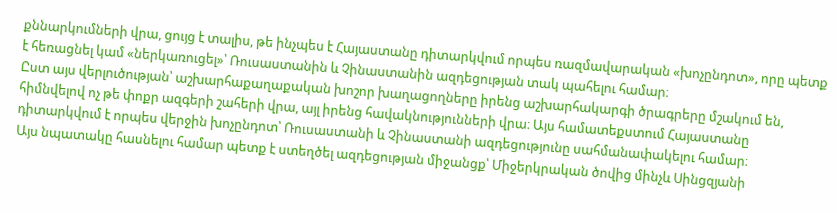քննարկումների վրա, ցույց է տալիս, թե ինչպես է Հայաստանը դիտարկվում որպես ռազմավարական «խոչընդոտ», որը պետք է հեռացնել կամ «ներկառուցել»՝ Ռուսաստանին և Չինաստանին ազդեցության տակ պահելու համար։
Ըստ այս վերլուծության՝ աշխարհաքաղաքական խոշոր խաղացողները իրենց աշխարհակարգի ծրագրերը մշակում են, հիմնվելով ոչ թե փոքր ազգերի շահերի վրա, այլ իրենց հավակնությունների վրա։ Այս համատեքստում Հայաստանը դիտարկվում է որպես վերջին խոչընդոտ՝ Ռուսաստանի և Չինաստանի ազդեցությունը սահմանափակելու համար։
Այս նպատակը հասնելու համար պետք է ստեղծել ազդեցության միջանցք՝ Միջերկրական ծովից մինչև Սինցզյանի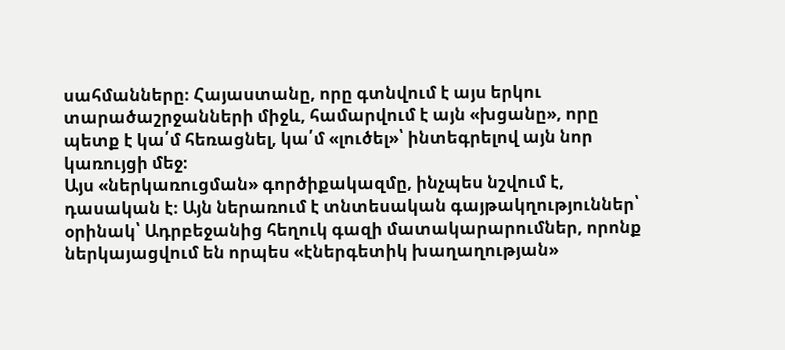սահմանները։ Հայաստանը, որը գտնվում է այս երկու տարածաշրջանների միջև, համարվում է այն «խցանը», որը պետք է կա՛մ հեռացնել, կա՛մ «լուծել»՝ ինտեգրելով այն նոր կառույցի մեջ։
Այս «ներկառուցման» գործիքակազմը, ինչպես նշվում է, դասական է։ Այն ներառում է տնտեսական գայթակղություններ՝ օրինակ՝ Ադրբեջանից հեղուկ գազի մատակարարումներ, որոնք ներկայացվում են որպես «էներգետիկ խաղաղության»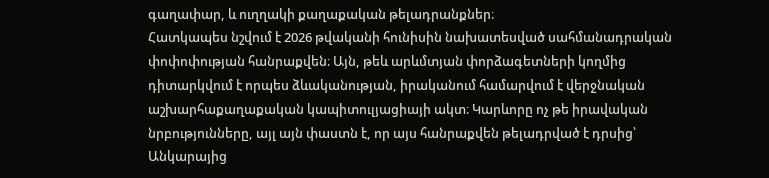գաղափար, և ուղղակի քաղաքական թելադրանքներ։
Հատկապես նշվում է 2026 թվականի հունիսին նախատեսված սահմանադրական փոփոփության հանրաքվեն։ Այն, թեև արևմտյան փորձագետների կողմից դիտարկվում է որպես ձևականության, իրականում համարվում է վերջնական աշխարհաքաղաքական կապիտուլյացիայի ակտ։ Կարևորը ոչ թե իրավական նրբությունները, այլ այն փաստն է, որ այս հանրաքվեն թելադրված է դրսից՝ Անկարայից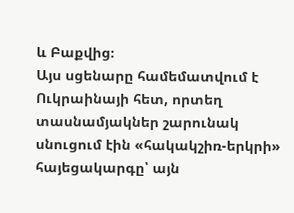և Բաքվից։
Այս սցենարը համեմատվում է Ուկրաինայի հետ, որտեղ տասնամյակներ շարունակ սնուցում էին «հակակշիռ-երկրի» հայեցակարգը՝ այն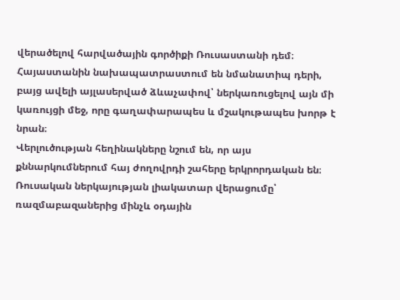վերածելով հարվածային գործիքի Ռուսաստանի դեմ։ Հայաստանին նախապատրաստում են նմանատիպ դերի, բայց ավելի այլասերված ձևաչափով՝ ներկառուցելով այն մի կառույցի մեջ, որը գաղափարապես և մշակութապես խորթ է նրան։
Վերլուծության հեղինակները նշում են, որ այս քննարկումներում հայ ժողովրդի շահերը երկրորդական են։ Ռուսական ներկայության լիակատար վերացումը՝ ռազմաբազաներից մինչև օդային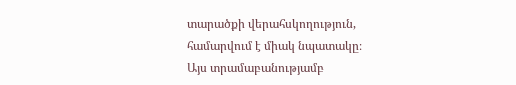տարածքի վերահսկողություն, համարվում է միակ նպատակը։
Այս տրամաբանությամբ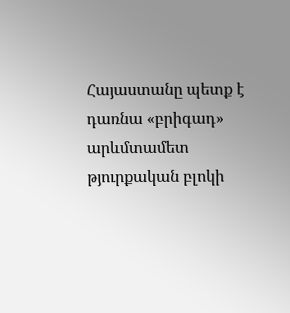Հայաստանը պետք է դառնա «բրիգադ» արևմտամետ թյուրքական բլոկի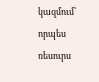կազմում՝ որպես ռեսուրս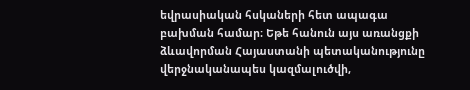եվրասիական հսկաների հետ ապագա բախման համար։ Եթե հանուն այս առանցքի ձևավորման Հայաստանի պետականությունը վերջնականապես կազմալուծվի,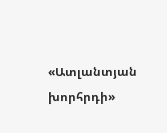«Ատլանտյան խորհրդի»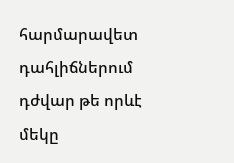հարմարավետ դահլիճներում դժվար թե որևէ մեկը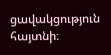ցավակցություն հայտնի։